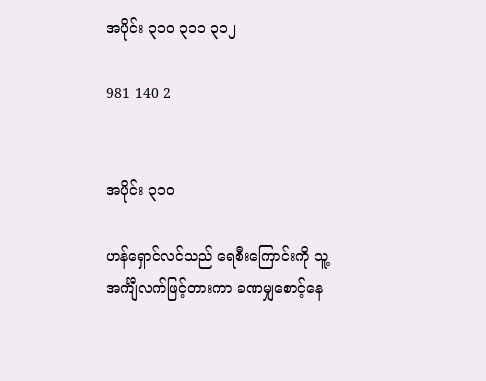အပိုင်း ၃၁၀ ၃၁၁ ၃၁၂

981 140 2


အပိုင်း ၃၁၀

ဟန်ရှောင်လင်သည် ရေစီးကြောင်းကို သူ့အင်္ကျီလက်ဖြင့်တားကာ ခဏမျှစောင့်နေ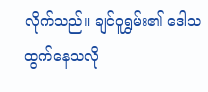လိုက်သည်။ ချင်ဝူရွှမ်း၏ ဒေါသထွက်နေသလို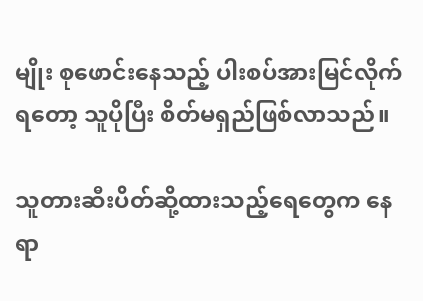မျိုး စုဖောင်းနေသည့် ပါးစပ်အားမြင်လိုက်ရတော့ သူပိုပြီး စိတ်မရှည်ဖြစ်လာသည်။

သူတားဆီးပိတ်ဆို့ထားသည့်ရေတွေက နေရာ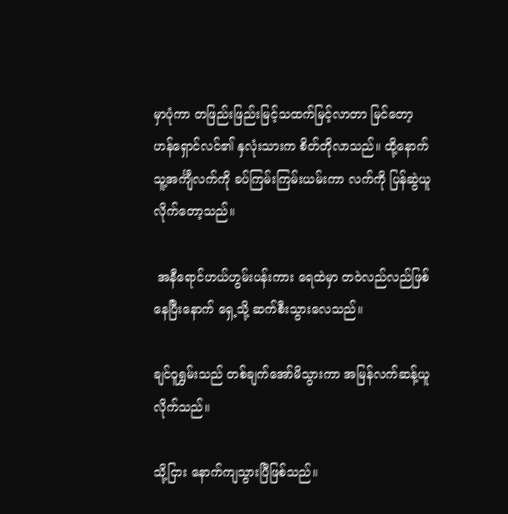မှာပုံကာ တဖြည်းဖြည်းမြင့်သထက်မြင့်လာတာ မြင်တော့ ဟန်ရှောင်လင်၏ နှလုံးသားက စိတ်တိုလာသည်။ ထို့နောက် သူ့အင်္ကျီလက်ကို ခပ်ကြမ်းကြမ်းယမ်းကာ လက်ကို ပြန်ဆွဲယူလိုက်တော့သည်။

 အနီရောင်ဟယ်ဟွမ်းပန်းကား ရေထဲမှာ တဝဲလည်လည်ဖြစ်နေပြီးနောက် ရှေ့သို့ ဆက်စီးသွားလေသည်။

ချင်ဝူရွှမ်းသည် တစ်ချက်အော်မိသွားကာ အမြန်လက်ဆန့်ယူလိုက်သည်။

သို့ငြား နောက်ကျသွားပြီဖြစ်သည်။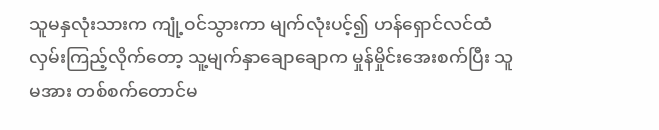သူမနှလုံးသားက ကျုံ့ဝင်သွားကာ မျက်လုံးပင့်၍ ဟန်ရှောင်လင်ထံ လှမ်းကြည့်လိုက်တော့ သူ့မျက်နှာချောချောက မှုန်မှိုင်းအေးစက်ပြီး သူမအား တစ်စက်တောင်မ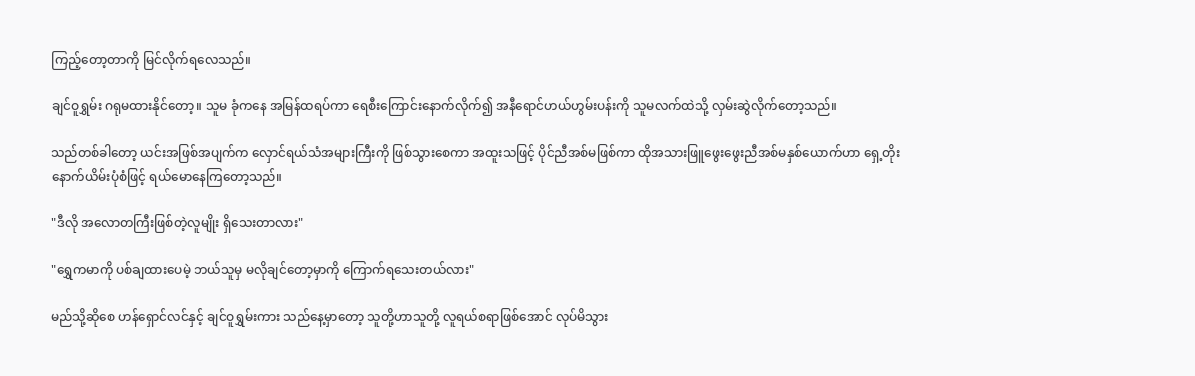ကြည့်တော့တာကို မြင်လိုက်ရလေသည်။

ချင်ဝူရွှမ်း ဂရုမထားနိုင်တော့။ သူမ ခုံကနေ အမြန်ထရပ်ကာ ရေစီးကြောင်းနောက်လိုက်၍ အနီရောင်ဟယ်ဟွမ်းပန်းကို သူမလက်ထဲသို့ လှမ်းဆွဲလိုက်တော့သည်။

သည်တစ်ခါတော့ ယင်းအဖြစ်အပျက်က လှောင်ရယ်သံအများကြီးကို ဖြစ်သွားစေကာ အထူးသဖြင့် ပိုင်ညီအစ်မဖြစ်ကာ ထိုအသားဖြူဖွေးဖွေးညီအစ်မနှစ်ယောက်ဟာ ရှေ့တိုးနောက်ယိမ်းပုံစံဖြင့် ရယ်မောနေကြတော့သည်။

"ဒီလို အလောတကြီးဖြစ်တဲ့လူမျိုး ရှိသေးတာလား"

"ရွှေကမာကို ပစ်ချထားပေမဲ့ ဘယ်သူမှ မလိုချင်တော့မှာကို ကြောက်ရသေးတယ်လား"

မည်သို့ဆိုစေ ဟန်ရှောင်လင်နှင့် ချင်ဝူရွှမ်းကား သည်နေ့မှာတော့ သူတို့ဟာသူတို့ လူရယ်စရာဖြစ်အောင် လုပ်မိသွား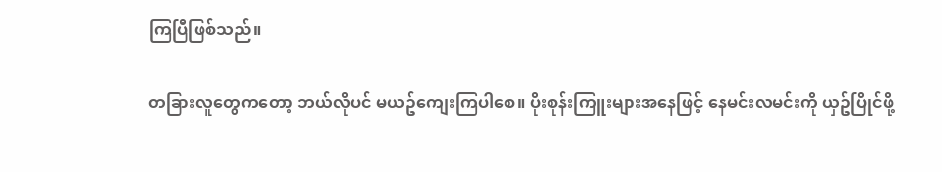ကြပြီဖြစ်သည်။

တခြားလူတွေကတော့ ဘယ်လိုပင် မယဥ်ကျေးကြပါစေ။ ပိုးစုန်းကြူးများအနေဖြင့် နေမင်းလမင်းကို ယှဥ်ပြိုင်ဖို့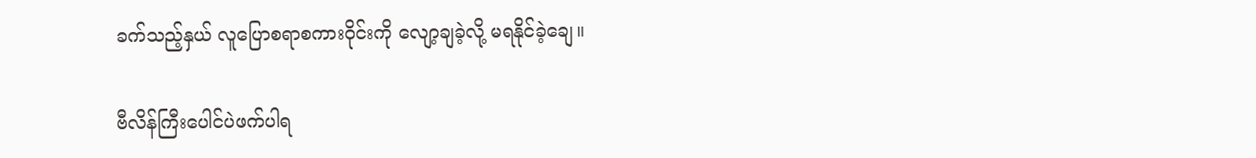ခက်သည့်နှယ် လူပြောစရာစကားဝိုင်းကို လျော့ချခဲ့လို့ မရနိုင်ခဲ့ချေ။

ဗီလိန်ကြီးပေါင်ပဲဖက်ပါရ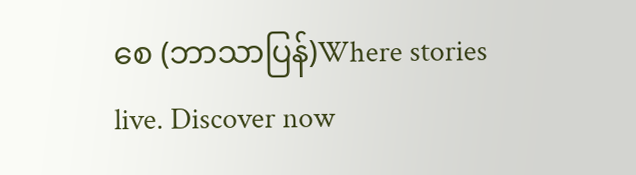စေ (ဘာသာပြန်)Where stories live. Discover now